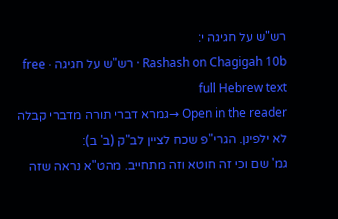רש"ש על חגיגה י:
Rashash on Chagigah 10b · רש"ש על חגיגה · free full Hebrew text
Open in the reader →גמרא דברי תורה מדברי קבלה לא ילפינן. הגרי"פ שכח לציין לב"ק (ב' ב):
גמ' שם וכי זה חוטא וזה מתחייב. מהט"א נראה שזה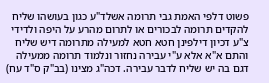פשוט דלפי האמת גבי תרומה אשלד"ע כגון בעושהו שליח להקדים תרומה לבכורים או לתרום מהרע על היפה ולדידי צ"ע דכיון דילפינן חטא חטא למעילה מתרומה דיש שליח והתם א"א אלא ע"י עבירה נחזור ונלמוד תרומה ממעילה דגם בה יש שליח לדבר עבירה. דכה"ג מצינו (בב"ק ס"ד עח)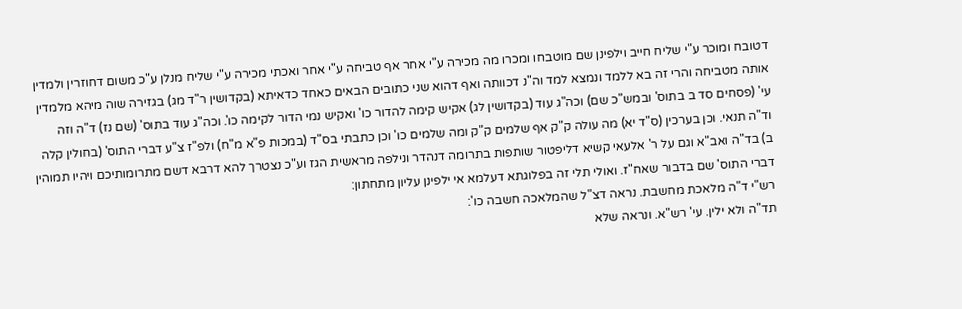דטובח ומוכר ע"י שליח חייב וילפינן שם מוטבחו ומכרו מה מכירה ע"י אחר אף טביחה ע"י אחר ואכתי מכירה ע"י שליח מנלן ע"כ משום דחוזרין ולמדין אותה מטביחה והרי זה בא ללמד ונמצא למד וה"נ דכוותה ואף דהוא שני כתובים הבאים כאחד כדאיתא (בקדושין ר"ד מג) בגזירה שוה מיהא מלמדין עי' (פסחים סד ב בתוס' ובמש"כ שם) וכה"ג עוד (בקדושין לג) אקיש קימה להדור כו' ואקיש נמי הדור לקימה כו'. וכה"ג עוד בתוס' (שם נז) ד"ה וזה וד"ה תנאי. וכן בערכין (ס"ד יא) מה עולה ק"ק אף שלמים ק"ק ומה שלמים כו' וכן כתבתי בס"ד (במכות פ"א מ"ח) ולפ"ז צ"ע דברי התוס' (בחולין קלה ב) בד"ה ואב"א וגם על ר' אלעאי קשיא דליפטור שותפות בתרומה דנהדר ונילפה מראשית הגז וע"כ נצטרך להא דרבא דשם מתרומותיכם ויהיו תמוהין דברי התוס' שם בדבור שאח"ז. ואולי תלי זה בפלוגתא דעלמא אי ילפינן עליון מתחתון:
רש"י ד"ה מלאכת מחשבת. נראה דצ"ל שהמלאכה חשבה כו':
תד"ה ולא ילין. עי' רש"א. ונראה שלא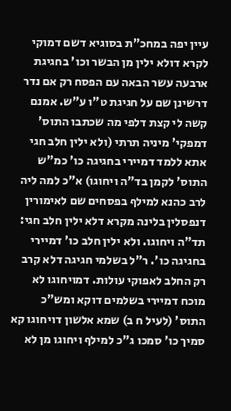עיין יפה במחכ"ת בסוגיא דשם דמוקי לקרא דולא ילין מן הבשר וכו' בחגיגת ארבעה עשר הבאה עם הפסח רק אם נדר דרשינן שם על חגיגת ט"ו ע"ש. אמנם קשה לי קצת דלפי מה שכתבו התוס' דמפקי' מיניה תרתי (ולא ילין חלב חגי אתא ללמד דמיירי בחגיגה כו' כמ"ש התוס' לקמן בד"ה ויחוגו) א"כ למה ליה לרב כהנא למילף בפסחים שם לאימורין דנפסלין בלינה מקרא דלא ילין חלב חגי:
תד"ה ויחוגו. ולא ילין חלב כו' דמיירי בחגיגה כו'. ר"ל בשלמי חגיגה דלא קרב רק החלב לאפוקי עולות. דמויחוגו לא מוכח דמיירי בשלמים דוקא ומש"כ התוס' (לעיל ח ב) שמא אלשון דויחוגו קא סמיך כו' סמכו ג"כ למילף ויחוגו מן לא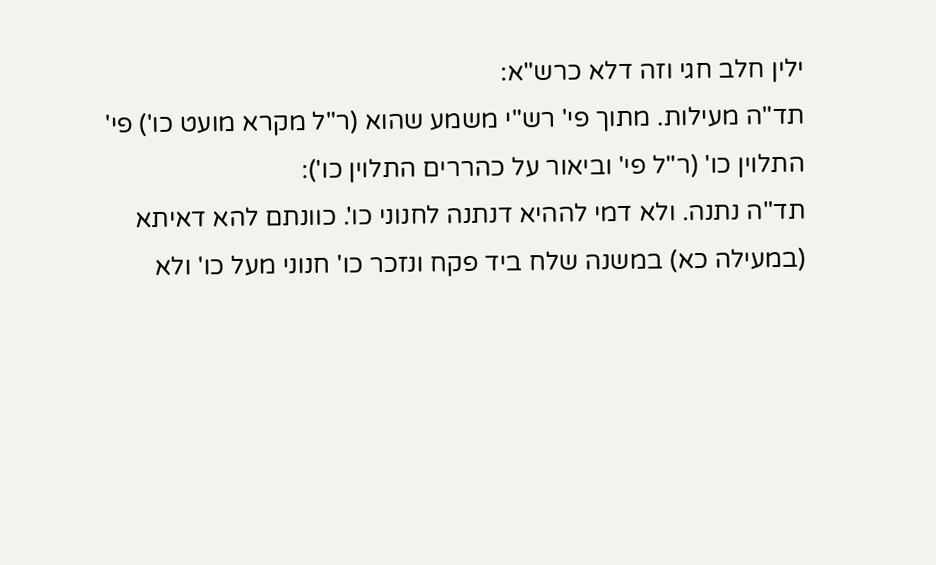ילין חלב חגי וזה דלא כרש"א:
תד"ה מעילות. מתוך פי' רש"י משמע שהוא (ר"ל מקרא מועט כו') פי' התלוין כו' (ר"ל פי' וביאור על כהררים התלוין כו'):
תד"ה נתנה. ולא דמי לההיא דנתנה לחנוני כו'. כוונתם להא דאיתא (במעילה כא) במשנה שלח ביד פקח ונזכר כו' חנוני מעל כו' ולא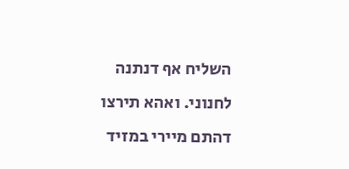השליח אף דנתנה לחנוני. ואהא תירצו דהתם מיירי במזיד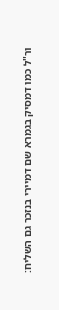ור"ל כמו דמסיק בגמרא שם דמיירי בנזכר גם השליח: